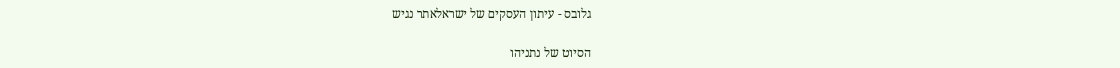גלובס - עיתון העסקים של ישראלאתר נגיש

הסיוט של נתניהו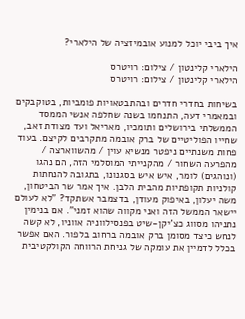איך ביבי יוכל למנוע אובמיזציה של הילארי?

הילארי קלינטון / צילום: רויטרס
הילארי קלינטון / צילום: רויטרס

בשיחות בחדרי חדרים ובהתבטאויות פומביות, בטוקבקים ובמאמרי דעה, התנחמו בשנה שחלפה אנשי הממסד הממשלתי בירושלים ותומכיו, מאריאל ועד מצודת זאב, שחייו הפוליטיים של ברק אובמה מתקרבים לקיצם. בעוד פחות משנתיים ניפטר מנשיא עוין / מהשווארצה / מהפרעה השחור / מהקנייתי המוסלמי הזה, הם נהגו (ונוהגים) לומר, איש איש בסגנונו, בתגובה להנחתות קולניות תקופתיות מהבית הלבן. איך אמר שר הביטחון, משה יעלון, באיפוק מעודן, בדצמבר אשתקד? "לא לעולם יישאר הממשל הזה ואני מקווה שהוא זמני". אם בנימין נתניהו מסווג כצ'יקן-שיט בפנסילווניה אווניו, לא קשה לנחש כיצד מסומן ברק אובמה ברחוב בלפור. האם אפשר בכלל לדמיין את עומקה של גניחת הרווחה הקולקטיבית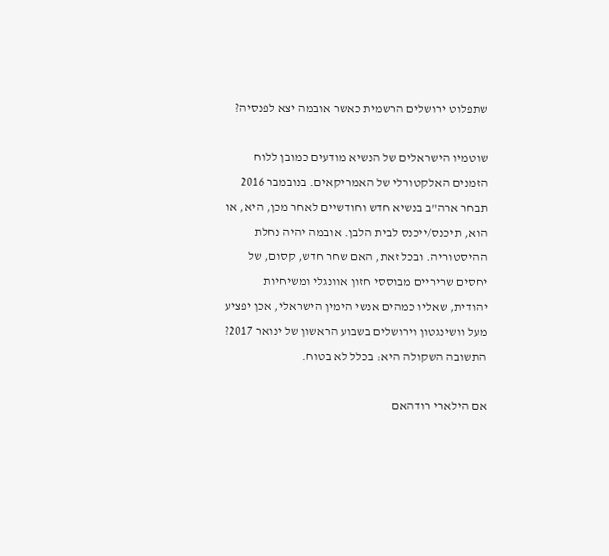שתפלוט ירושלים הרשמית כאשר אובמה יצא לפנסיה?

שוטמיו הישראלים של הנשיא מודעים כמובן ללוח הזמנים האלקטורלי של האמריקאים. בנובמבר 2016 תבחר ארה"ב בנשיא חדש וחודשיים לאחר מכן, היא, או הוא, תיכנס/ייכנס לבית הלבן. אובמה יהיה נחלת ההיסטוריה. ובכל זאת, האם שחר חדש, קסום, של יחסים שריריים מבוססי חזון אוונגלי ומשיחיות יהודית, שאליו כמהים אנשי הימין הישראלי, אכן יפציע מעל וושינגטון וירושלים בשבוע הראשון של ינואר 2017? התשובה השקולה היא: בכלל לא בטוח.

אם הילארי רודהאם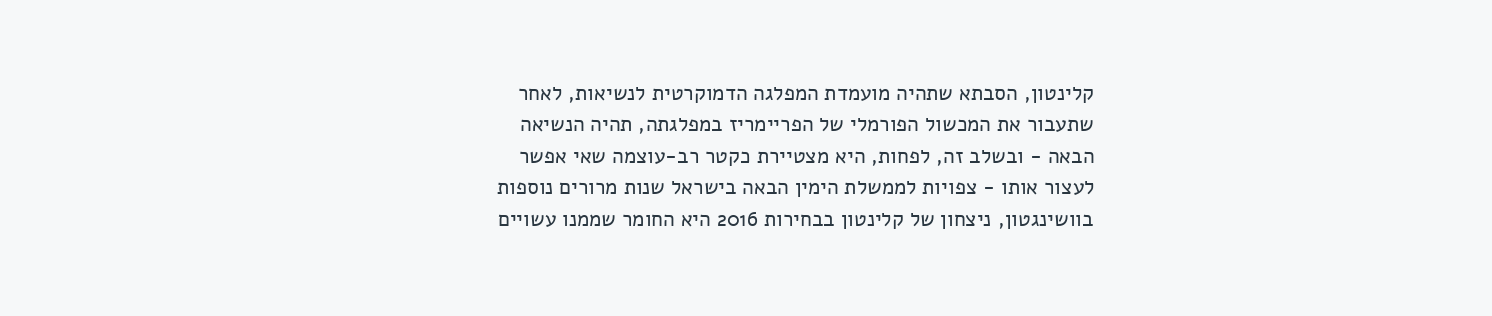קלינטון, הסבתא שתהיה מועמדת המפלגה הדמוקרטית לנשיאות, לאחר שתעבור את המכשול הפורמלי של הפריימריז במפלגתה, תהיה הנשיאה הבאה - ובשלב זה, לפחות, היא מצטיירת כקטר רב-עוצמה שאי אפשר לעצור אותו - צפויות לממשלת הימין הבאה בישראל שנות מרורים נוספות בוושינגטון, ניצחון של קלינטון בבחירות 2016 היא החומר שממנו עשויים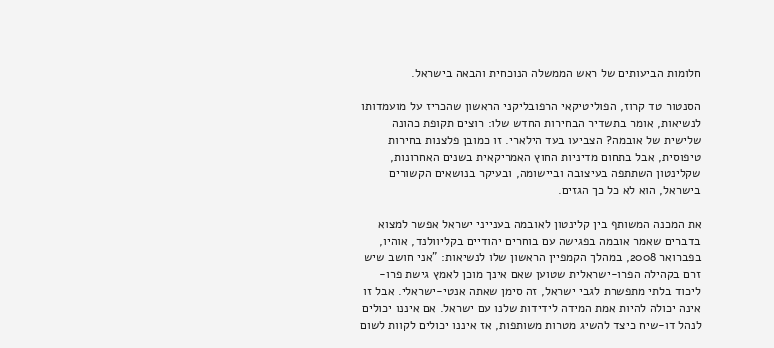חלומות הביעותים של ראש הממשלה הנוכחית והבאה בישראל.

הסנטור טד קרוז, הפוליטיקאי הרפובליקני הראשון שהכריז על מועמדותו לנשיאות, אומר בתשדיר הבחירות החדש שלו: רוצים תקופת כהונה שלישית של אובמה? הצביעו בעד הילארי. זו כמובן פלצנות בחירות טיפוסית, אבל בתחום מדיניות החוץ האמריקאית בשנים האחרונות, שקלינטון השתתפה בעיצובה וביישומה, ובעיקר בנושאים הקשורים בישראל, הוא לא כל כך הגזים.

את המכנה המשותף בין קלינטון לאובמה בענייני ישראל אפשר למצוא בדברים שאמר אובמה בפגישה עם בוחרים יהודיים בקליוולנד, אוהיו, בפברואר 2008, במהלך הקמפיין הראשון שלו לנשיאות: "אני חושב שיש זרם בקהילה הפרו-ישראלית שטוען שאם אינך מוכן לאמץ גישת פרו-ליכוד בלתי מתפשרת לגבי ישראל, זה סימן שאתה אנטי-ישראלי. אבל זו אינה יכולה להיות אמת המידה לידידות שלנו עם ישראל. אם איננו יכולים לנהל דו-שיח כיצד להשיג מטרות משותפות, אז איננו יכולים לקוות לשום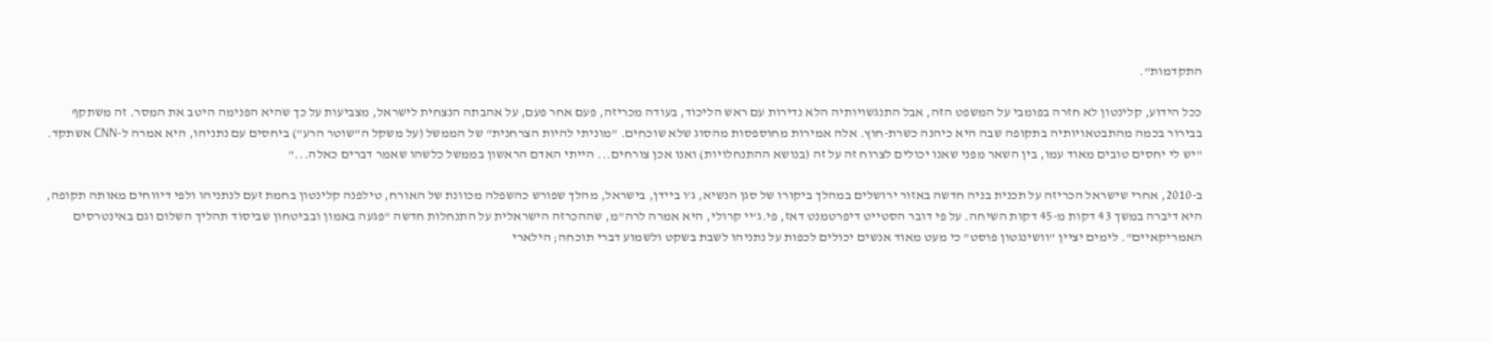התקדמות".

ככל הידוע, קלינטון לא חזרה בפומבי על המשפט הזה, אבל התנגשויותיה הלא נדירות עם ראש הליכוד, בעודה מכריזה, פעם אחר פעם, על אהבתה הנצחית לישראל, מצביעות על כך שהיא הפנימה היטב את המסר. זה משתקף בבירור בכמה מהתבטאויותיה בתקופה שבה היא כיהנה כשרת-חוץ. אלה אמירות מחוספסות מהסוג שלא שוכחים. "מוניתי להיות הצרחנית" של הממשל (על משקל ה"שוטר הרע") ביחסים עם נתניהו, היא אמרה ל-CNN אשתקד. "יש לי יחסים טובים מאוד עמו, בין השאר מפני שאנו יכולים לצרוח זה על זה (בנושא ההתנחלויות) ואנו אכן צורחים... הייתי האדם הראשון בממשל כלשהו שאמר דברים כאלה..."

ב-2010, אחרי שישראל הכריזה על תכנית בניה חדשה באזור ירושלים במהלך ביקורו של סגן הנשיא, ג'ו ביידן, בישראל, מהלך שפורש כהשפלה מכוונת של האורח, טילפנה קלינטון בחמת זעם לנתניהו ולפי דיווחים מאותה תקופה, היא דיברה במשך 43 דקות מ-45 דקות השיחה. על פי דובר הסטייט דיפרטמנט דאז, פי.ג'יי קרולי, היא אמרה לרה"מ, שההכרזה הישראלית על התנחלות חדשה "פגעה באמון ובביטחון שביסוד תהליך השלום וגם באינטרסים האמריקאיים". לימים יציין "וושינגטון פוסט" כי מעט מאוד אנשים יכולים לכפות על נתניהו לשבת בשקט ולשמוע דברי תוכחה; הילארי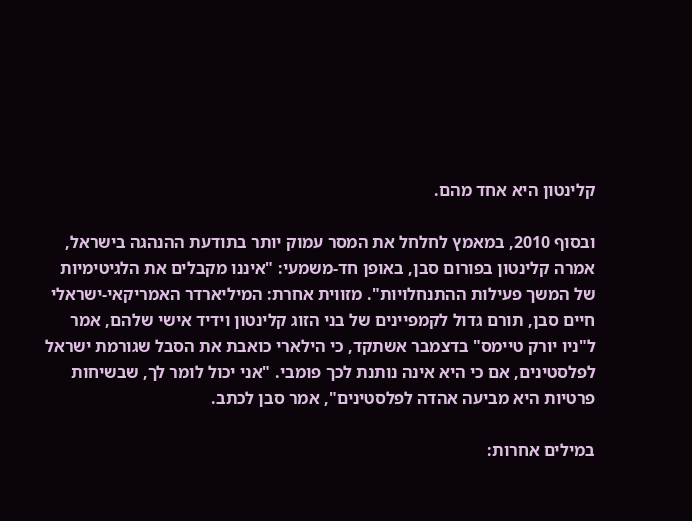קלינטון היא אחד מהם.

ובסוף 2010, במאמץ לחלחל את המסר עמוק יותר בתודעת ההנהגה בישראל, אמרה קלינטון בפורום סבן, באופן חד-משמעי: "איננו מקבלים את הלגיטימיות של המשך פעילות ההתנחלויות". מזווית אחרת: המיליארדר האמריקאי-ישראלי חיים סבן, תורם גדול לקמפיינים של בני הזוג קלינטון וידיד אישי שלהם, אמר ל"ניו יורק טיימס" בדצמבר אשתקד, כי הילארי כואבת את הסבל שגורמת ישראל לפלסטינים, אם כי היא אינה נותנת לכך פומבי. "אני יכול לומר לך, שבשיחות פרטיות היא מביעה אהדה לפלסטינים", אמר סבן לכתב.

במילים אחרות: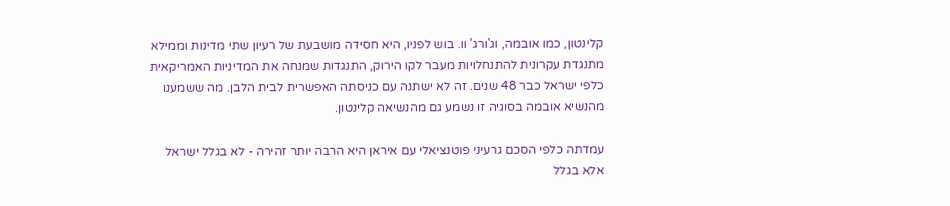קלינטון, כמו אובמה, וג'ורג' וו. בוש לפניו, היא חסידה מושבעת של רעיון שתי מדינות וממילא מתנגדת עקרונית להתנחלויות מעבר לקו הירוק, התנגדות שמנחה את המדיניות האמריקאית כלפי ישראל כבר 48 שנים. זה לא ישתנה עם כניסתה האפשרית לבית הלבן. מה ששמענו מהנשיא אובמה בסוגיה זו נשמע גם מהנשיאה קלינטון.

עמדתה כלפי הסכם גרעיני פוטנציאלי עם איראן היא הרבה יותר זהירה - לא בגלל ישראל אלא בגלל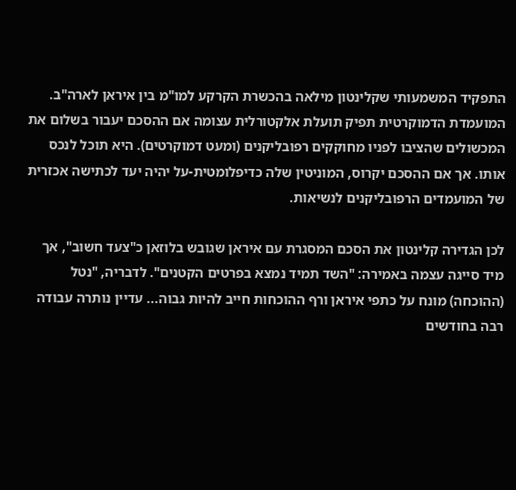התפקיד המשמעותי שקלינטון מילאה בהכשרת הקרקע למו"מ בין איראן לארה"ב. המועמדת הדמוקרטית תפיק תועלת אלקטורלית עצומה אם ההסכם יעבור בשלום את המכשולים שהציבו לפניו מחוקקים רפובליקנים (ומעט דמוקרטים). היא תוכל לנכס אותו. אך אם ההסכם יקרוס, המוניטין שלה כדיפלומטית-על יהיה יעד לכתישה אכזרית של המועמדים הרפובליקנים לנשיאות.

לכן הגדירה קלינטון את הסכם המסגרת עם איראן שגובש בלוזאן כ"צעד חשוב", אך מיד סייגה עצמה באמירה: "השד תמיד נמצא בפרטים הקטנים". לדבריה, "נטל (ההוכחה) מונח על כתפי איראן ורף ההוכחות חייב להיות גבוה... עדיין נותרה עבודה רבה בחודשים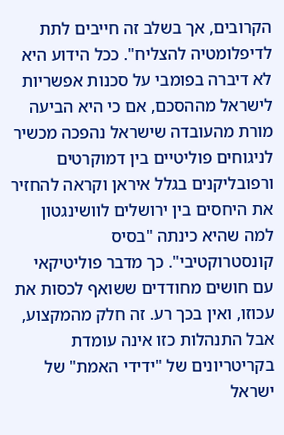הקרובים, אך בשלב זה חייבים לתת לדיפלומטיה להצליח". ככל הידוע היא לא דיברה בפומבי על סכנות אפשריות לישראל מההסכם, אם כי היא הביעה מורת מהעובדה שישראל נהפכה מכשיר לניגוחים פוליטיים בין דמוקרטים ורפובליקנים בגלל איראן וקראה להחזיר את היחסים בין ירושלים לוושינגטון למה שהיא כינתה "בסיס קונסטרוקטיבי". כך מדבר פוליטיקאי עם חושים מחודדים ששואף לכסות את עכוזו, ואין בכך רע. זה חלק מהמקצוע, אבל התנהלות כזו אינה עומדת בקריטריונים של "ידידי האמת" של ישראל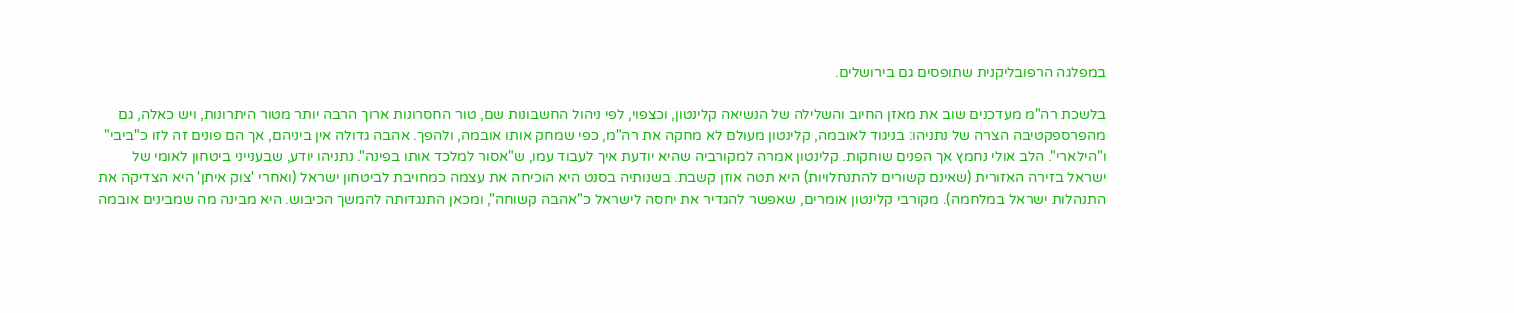במפלגה הרפובליקנית שתופסים גם בירושלים.

בלשכת רה"מ מעדכנים שוב את מאזן החיוב והשלילה של הנשיאה קלינטון, וכצפוי, לפי ניהול החשבונות שם, טור החסרונות ארוך הרבה יותר מטור היתרונות, ויש כאלה, גם מהפרספקטיבה הצרה של נתניהו: בניגוד לאובמה, קלינטון מעולם לא מחקה את רה"מ, כפי שמחק אותו אובמה, ולהפך. אהבה גדולה אין ביניהם, אך הם פונים זה לזו כ"ביבי" ו"הילארי". הלב אולי נחמץ אך הפנים שוחקות. קלינטון אמרה למקורביה שהיא יודעת איך לעבוד עמו, ש"אסור למלכד אותו בפינה". נתניהו יודע, שבענייני ביטחון לאומי של ישראל בזירה האזורית (שאינם קשורים להתנחלויות) היא תטה אוזן קשבת. בשנותיה בסנט היא הוכיחה את עצמה כמחויבת לביטחון ישראל (ואחרי 'צוק איתן' היא הצדיקה את התנהלות ישראל במלחמה). מקורבי קלינטון אומרים, שאפשר להגדיר את יחסה לישראל כ"אהבה קשוחה", ומכאן התנגדותה להמשך הכיבוש. היא מבינה מה שמבינים אובמה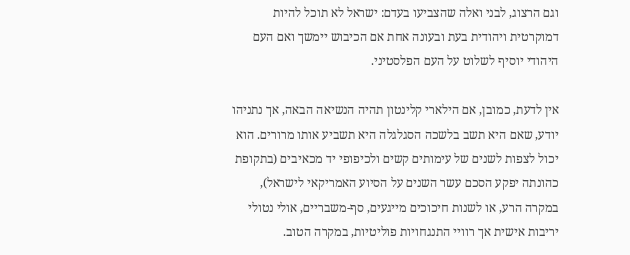וגם הרצוג, לבני ואלה שהצביעו בעדם: ישראל לא תוכל להיות דמוקרטית ויהודית בעת ובעונה אחת אם הכיבוש יימשך ואם העם היהודי יוסיף לשלוט על העם הפלסטיני.

אין לדעת, כמובן, אם הילארי קלינטון תהיה הנשיאה הבאה, אך נתניהו יודע, שאם היא תשב בלשכה הסגלגלה היא תשביע אותו מרורים. הוא יכול לצפות לשנים של עימותים קשים ולכיפופי יד מכאיבים (בתקופת כהונתה יפקע הסכם עשר השנים על הסיוע האמריקאי לישראל), במקרה הרע, או לשנות חיכוכים מייגעים, סף-משבריים, אולי נטולי יריבות אישית אך רוויי התנגחויות פוליטיות, במקרה הטוב.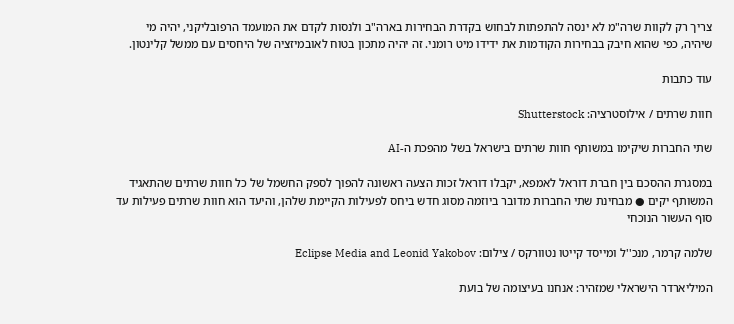צריך רק לקוות שרה"מ לא ינסה להתפתות לבחוש בקדרת הבחירות בארה"ב ולנסות לקדם את המועמד הרפובליקני, יהיה מי שיהיה, כפי שהוא חיבק בבחירות הקודמות את ידידו מיט רומני. זה יהיה מתכון בטוח לאובמיזציה של היחסים עם ממשל קלינטון.

עוד כתבות

חוות שרתים / אילוסטרציה: Shutterstock

שתי החברות שיקימו במשותף חוות שרתים בישראל בשל מהפכת ה-AI

במסגרת ההסכם בין חברת דוראל לאמפא, יקבלו דוראל זכות הצעה ראשונה להפוך לספק החשמל של כל חוות שרתים שהתאגיד המשותף יקים ● מבחינת שתי החברות מדובר ביוזמה מסוג חדש ביחס לפעילות הקיימת שלהן, והיעד הוא חוות שרתים פעילות עד סוף העשור הנוכחי

שלמה קרמר, מנכ''ל ומייסד קייטו נטוורקס / צילום: Eclipse Media and Leonid Yakobov

המיליארדר הישראלי שמזהיר: אנחנו בעיצומה של בועת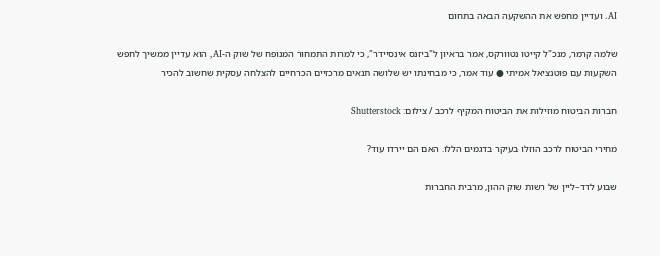AI. ועדיין מחפש את ההשקעה הבאה בתחום

שלמה קרמר, מנכ"ל קייטו נטוורקס, אמר בראיון ל"ביזנס אינסיידר", כי למרות התמחור המנופח של שוק ה-AI, הוא עדיין ממשיך לחפש השקעות עם פוטנציאל אמיתי ● עוד אמר, כי מבחינתו יש שלושה תנאים מרכזיים הכרחיים להצלחה עסקית שחשוב להכיר

חברות הביטוח מוזילות את הביטוח המקיף לרכב / צילום: Shutterstock

מחירי הביטוח לרכב הוזלו בעיקר בדגמים הללו. האם הם יירדו עוד?

שבוע לדד–ליין של רשות שוק ההון, מרבית החברות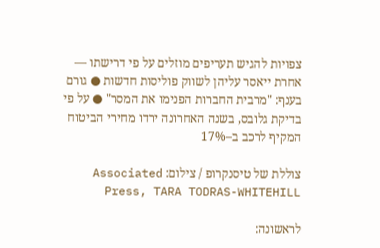צפויות להגיש תעריפים מוזלים על פי דרישתו — אחרת ייאסר עליהן לשווק פוליסות חדשות ● גורם בענף: "מרבית החברות הפנימו את המסר" ● על פי בדיקת גלובס, בשנה האחרונה ירדו מחירי הביטוח המקיף לרכב ב–17%

צוללת של טיסנקרופ / צילום: Associated Press, TARA TODRAS-WHITEHILL

לראשונה: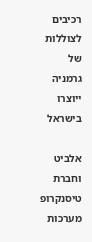רכיבים לצוללות של גרמניה ייוצרו בישראל

אלביט וחברת טיסנקרופ מערכות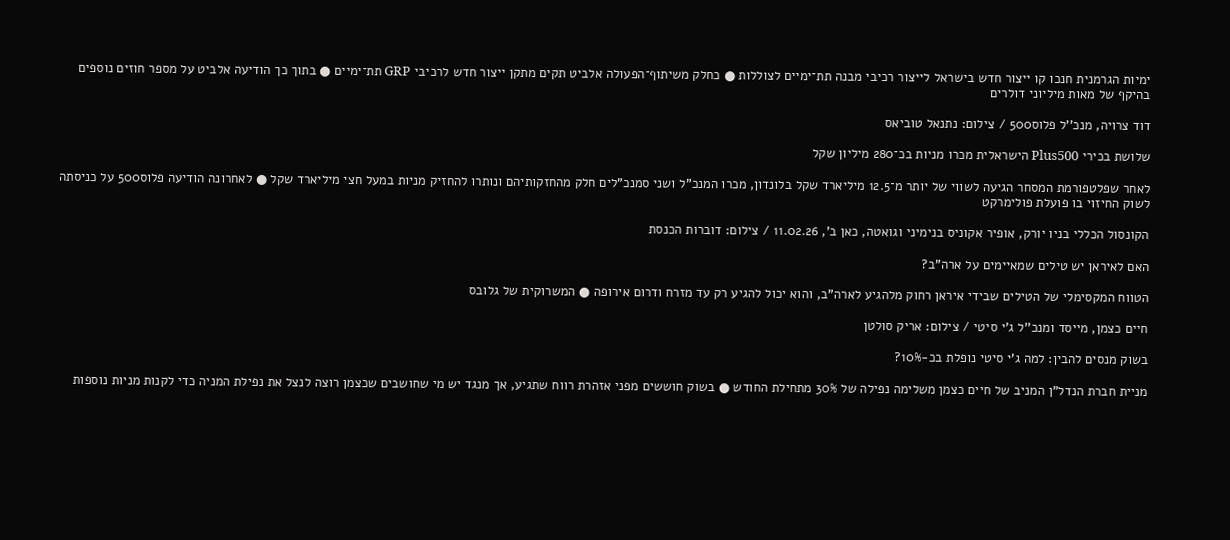ימיות הגרמנית חנכו קו ייצור חדש בישראל לייצור רכיבי מבנה תת־ימיים לצוללות ● כחלק משיתוף־הפעולה אלביט תקים מתקן ייצור חדש לרכיבי GRP תת־ימיים ● בתוך כך הודיעה אלביט על מספר חוזים נוספים בהיקף של מאות מיליוני דולרים

דוד צרויה, מנכ''ל פלוס500 / צילום: נתנאל טוביאס

שלושת בכירי Plus500 הישראלית מכרו מניות בכ־280 מיליון שקל

לאחר שפלטפורמת המסחר הגיעה לשווי של יותר מ־12.5 מיליארד שקל בלונדון, מכרו המנכ"ל ושני סמנכ"לים חלק מהחזקותיהם ונותרו להחזיק מניות במעל חצי מיליארד שקל ● לאחרונה הודיעה פלוס500 על כניסתה לשוק החיזוי בו פועלת פולימרקט

הקונסול הכללי בניו יורק, אופיר אקוניס בנימיני וגואטה, כאן ב', 11.02.26 / צילום: דוברות הכנסת

האם לאיראן יש טילים שמאיימים על ארה"ב?

הטווח המקסימלי של הטילים שבידי איראן רחוק מלהגיע לארה"ב, והוא יכול להגיע רק עד מזרח ודרום אירופה ● המשרוקית של גלובס

חיים כצמן, מייסד ומנכ''ל ג'י סיטי / צילום: אריק סולטן

בשוק מנסים להבין: למה ג'י סיטי נופלת בכ-10%?

מניית חברת הנדל"ן המניב של חיים כצמן משלימה נפילה של 30% מתחילת החודש ● בשוק חוששים מפני אזהרת רווח שתגיע, אך מנגד יש מי שחושבים שכצמן רוצה לנצל את נפילת המניה כדי לקנות מניות נוספות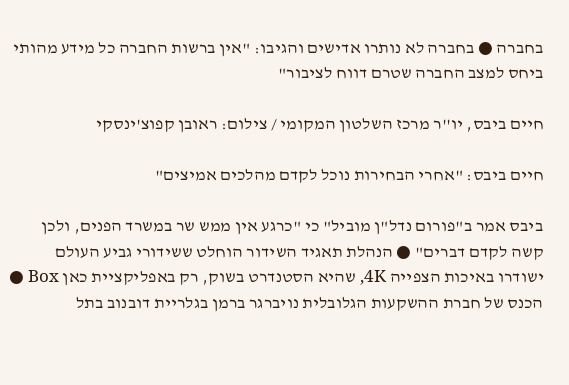בחברה ● בחברה לא נותרו אדישים והגיבו: "אין ברשות החברה כל מידע מהותי ביחס למצב החברה שטרם דווח לציבור"

חיים ביבס, יו''ר מרכז השלטון המקומי / צילום: ראובן קפוצ'ינסקי

חיים ביבס: "אחרי הבחירות נוכל לקדם מהלכים אמיצים"

ביבס אמר ב"פורום נדל"ן מוביל" כי "כרגע אין ממש שר במשרד הפנים, ולכן קשה לקדם דברים" ● הנהלת תאגיד השידור הוחלט ששידורי גביע העולם ישודרו באיכות הצפייה 4K, שהיא הסטנדרט בשוק, רק באפליקציית כאן Box ● הכנס של חברת ההשקעות הגלובלית נויברגר ברמן בגלריית דובנוב בתל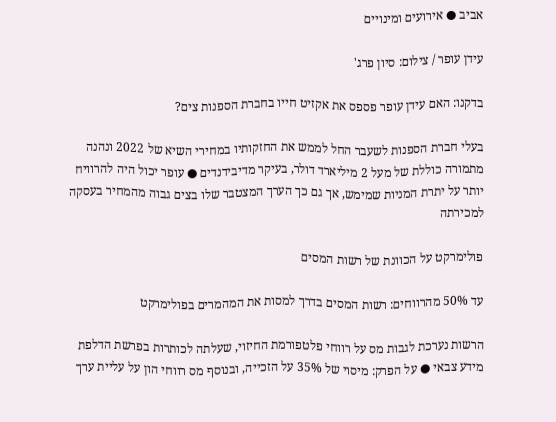אביב ● אירועים ומינויים

עידן עופר / צילום: סיון פרג'

בדקנו: האם עידן עופר פספס את אקזיט חייו בחברת הספנות צים?

בעלי חברת הספנות לשעבר החל לממש את החזקותיו במחירי השיא של 2022 ונהנה מתמורה כוללת של מעל 2 מיליארד דולר, בעיקר מדיבידנדים ● עופר יכול היה להרוויח יותר על יתרת המניות שמימש, אך גם כך הערך המצטבר שלו בצים גבוה מהמחיר בעסקה למכירתה

פולימרקט על הכוונת של רשות המסים

עד 50% מהרווחים: רשות המסים בדרך למסות את המהמרים בפולימרקט

הרשות נערכת לגבות מס על רווחי פלטפורמת החיזוי, שעלתה לכותרות בפרשת הדלפת מידע צבאי ● על הפרק: מיסוי של 35% על הזכייה, ובנוסף מס רווחי הון על עליית ערך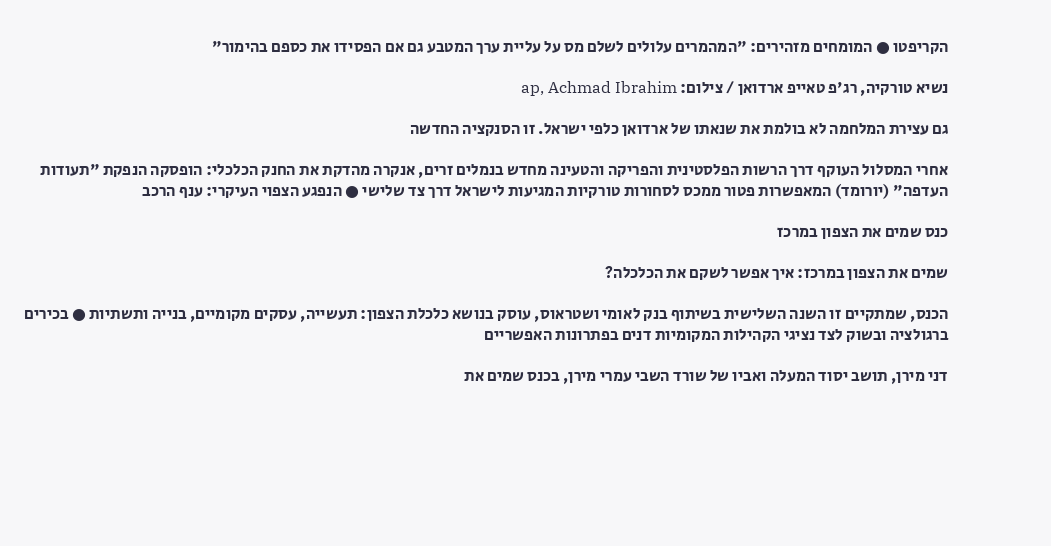הקריפטו ● המומחים מזהירים: "המהמרים עלולים לשלם מס על עליית ערך המטבע גם אם הפסידו את כספם בהימור"

נשיא טורקיה, רג'פ טאייפ ארדואן / צילום: ap, Achmad Ibrahim

גם עצירת המלחמה לא בולמת את שנאתו של ארדואן כלפי ישראל. זו הסנקציה החדשה

אחרי המסלול העוקף דרך הרשות הפלסטינית והפריקה והטעינה מחדש בנמלים זרים, אנקרה מהדקת את החנק הכלכלי: הופסקה הנפקת "תעודות העדפה" (יורומד) המאפשרות פטור ממכס לסחורות טורקיות המגיעות לישראל דרך צד שלישי ● הנפגע הצפוי העיקרי: ענף הרכב

כנס שמים את הצפון במרכז

שמים את הצפון במרכז: איך אפשר לשקם את הכלכלה?

הכנס, שמתקיים זו השנה השלישית בשיתוף בנק לאומי ושטראוס, עוסק בנושא כלכלת הצפון: תעשייה, עסקים מקומיים, בנייה ותשתיות ● בכירים ברגולציה ובשוק לצד נציגי הקהילות המקומיות דנים בפתרונות האפשריים

דני מירן, תושב יסוד המעלה ואביו של שורד השבי עמרי מירן, בכנס שמים את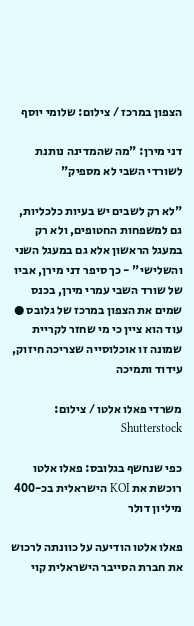הצפון במרכז / צילום: שלומי יוסף

דני מירן: "מה שהמדינה נותנת לשורדי השבי לא מספיק"

"לא רק לשבים יש בעיות כלכליות, גם למשפחות החטופים, ולא רק במעגל הראשון אלא גם במעגל השני והשלישי" - כך סיפר דני מירן, אביו של שורד השבי עמרי מירן, בכנס שמים את הצפון במרכז של גלובס ● עוד הוא ציין כי מי שחזר לקריית שמונה זו אוכלוסייה שצריכה חיזוק, עידוד ותמיכה

משרדי פאלו אלטו / צילום: Shutterstock

כפי שנחשף בגלובס: פאלו אלטו רוכשת את KOI הישראלית בכ-400 מיליון דולר

פאלו אלטו הודיעה על כוונתה לרכוש את חברת הסייבר הישראלית קוי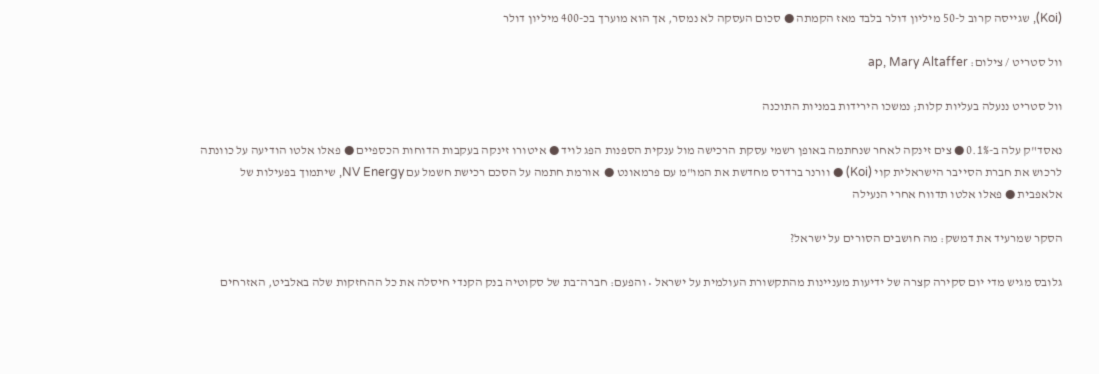(Koi), שגייסה קרוב ל-50 מיליון דולר בלבד מאז הקמתה ● סכום העסקה לא נמסר, אך הוא מוערך בכ-400 מיליון דולר

וול סטריט / צילום: ap, Mary Altaffer

וול סטריט ננעלה בעליות קלות; נמשכו הירידות במניות התוכנה

נאסד"ק עלה ב-0.1% ● צים זינקה לאחר שנחתמה באופן רשמי עסקת הרכישה מול ענקית הספנות הפג לויד ● איטורו זינקה בעקבות הדוחות הכספיים ● פאלו אלטו הודיעה על כוונתה לרכוש את חברת הסייבר הישראלית קוי (Koi) ● וורנר ברדרס מחדשת את המו"מ עם פרמאונט ●  אורמת חתמה על הסכם רכישת חשמל עם NV Energy, שיתמוך בפעילות של אלאפבית ● פאלו אלטו תדווח אחרי הנעילה

הסקר שמרעיד את דמשק: מה חושבים הסורים על ישראל?

גלובס מגיש מדי יום סקירה קצרה של ידיעות מעניינות מהתקשורת העולמית על ישראל • והפעם: חברה־בת של סקוטיה בנק הקנדי חיסלה את כל ההחזקות שלה באלביט, האזרחים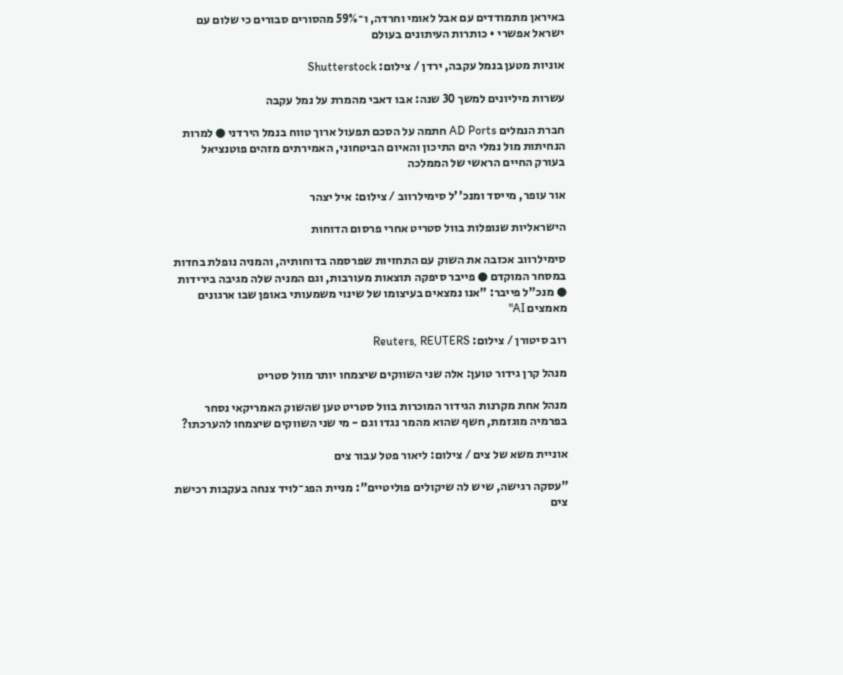באיראן מתמודדים עם אבל לאומי וחרדה, ו־59% מהסורים סבורים כי שלום עם ישראל אפשרי • כותרות העיתונים בעולם

אוניות מטען בנמל עקבה, ירדן / צילום: Shutterstock

עשרות מיליונים למשך 30 שנה: אבו דאבי מהמרת על נמל עקבה

חברת הנמלים AD Ports חתמה על הסכם תפעול ארוך טווח בנמל הירדני ● למרות הנחיתות מול נמלי הים התיכון והאיום הביטחוני, האמירתים מזהים פוטנציאל בעורק החיים הראשי של הממלכה

אור עופר, מייסד ומנכ''ל סימילרווב / צילום: איל יצהר

הישראליות שנופלות בוול סטריט אחרי פרסום הדוחות

סימילרווב אכזבה את השוק עם התחזיות שפרסמה בדוחותיה, והמניה נופלת בחדות במסחר המוקדם ● פייבר סיפקה תוצאות מעורבות, וגם המניה שלה מגיבה בירידות ● מנכ"ל פייבר: "אנו נמצאים בעיצומו של שינוי משמעותי באופן שבו ארגונים מאמצים AI"

רוב סיטורן / צילום: Reuters, REUTERS

מנהל קרן גידור טוען: אלה שני השווקים שיצמחו יותר מוול סטריט

מנהל אחת מקרנות הגידור המוכרות בוול סטריט טען שהשוק האמריקאי נסחר בפרמיה מוגזמת, חשף שהוא מהמר נגדו וגם - מי שני השווקים שיצמחו להערכתו?

אוניית משא של צים / צילום: ליאור פטל עבור צים

"עסקה רגישה, שיש לה שיקולים פוליטיים": מניית הפג־לויד צנחה בעקבות רכישת צים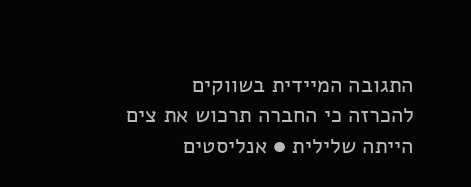התגובה המיידית בשווקים להכרזה כי החברה תרכוש את צים הייתה שלילית ● אנליסטים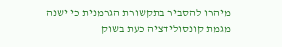מיהרו להסביר בתקשורת הגרמנית כי ישנה מגמת קונסולידציה כעת בשוק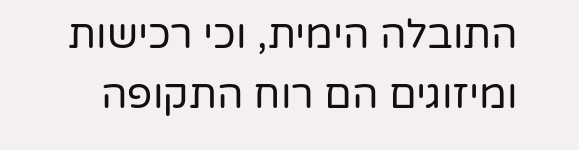התובלה הימית, וכי רכישות ומיזוגים הם רוח התקופה